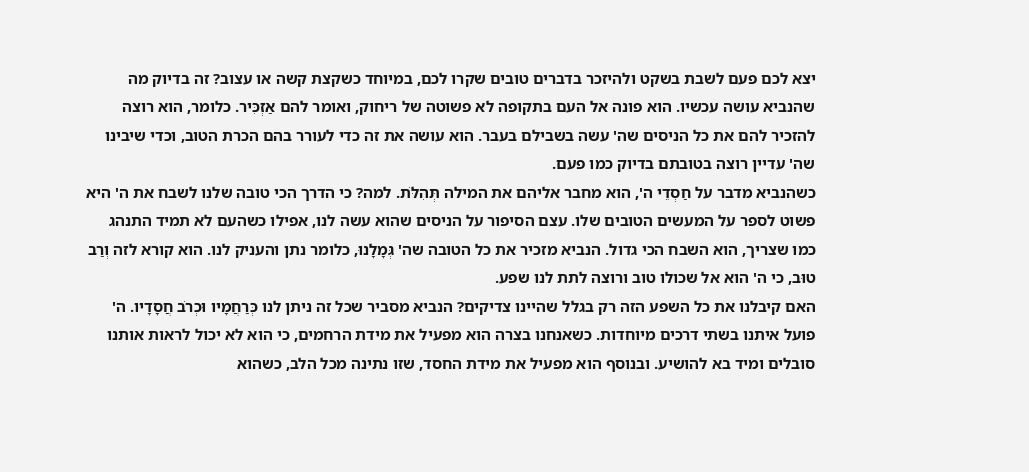יצא לכם פעם לשבת בשקט ולהיזכר בדברים טובים שקרו לכם, במיוחד כשקצת קשה או עצוב? זה בדיוק מה שהנביא עושה עכשיו. הוא פונה אל העם בתקופה לא פשוטה של ריחוק, ואומר להם אַזְכִּיר. כלומר, הוא רוצה להזכיר להם את כל הניסים שה' עשה בשבילם בעבר. הוא עושה את זה כדי לעורר בהם הכרת הטוב, וכדי שיבינו שה' עדיין רוצה בטובתם בדיוק כמו פעם.
כשהנביא מדבר על חַסְדֵי ה', הוא מחבר אליהם את המילה תְּהִלֹּת. למה? כי הדרך הכי טובה שלנו לשבח את ה' היא פשוט לספר על המעשים הטובים שלו. עצם הסיפור על הניסים שהוא עשה לנו, אפילו כשהעם לא תמיד התנהג כמו שצריך, הוא השבח הכי גדול. הנביא מזכיר את כל הטובה שה' גְּמָלָנוּ, כלומר נתן והעניק לנו. הוא קורא לזה וְרַב טוּב, כי ה' הוא אל שכולו טוב ורוצה לתת לנו שפע.
האם קיבלנו את כל השפע הזה רק בגלל שהיינו צדיקים? הנביא מסביר שכל זה ניתן לנו כְּרַחֲמָיו וּכְרֹב חֲסָדָיו. ה' פועל איתנו בשתי דרכים מיוחדות. כשאנחנו בצרה הוא מפעיל את מידת הרחמים, כי הוא לא יכול לראות אותנו סובלים ומיד בא להושיע. ובנוסף הוא מפעיל את מידת החסד, שזו נתינה מכל הלב, כשהוא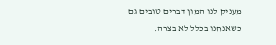מעניק לנו המון דברים טובים גם כשאנחנו בכלל לא בצרה.